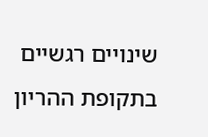שינויים רגשיים בתקופת ההריון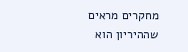מחקרים מראים שההיריון הוא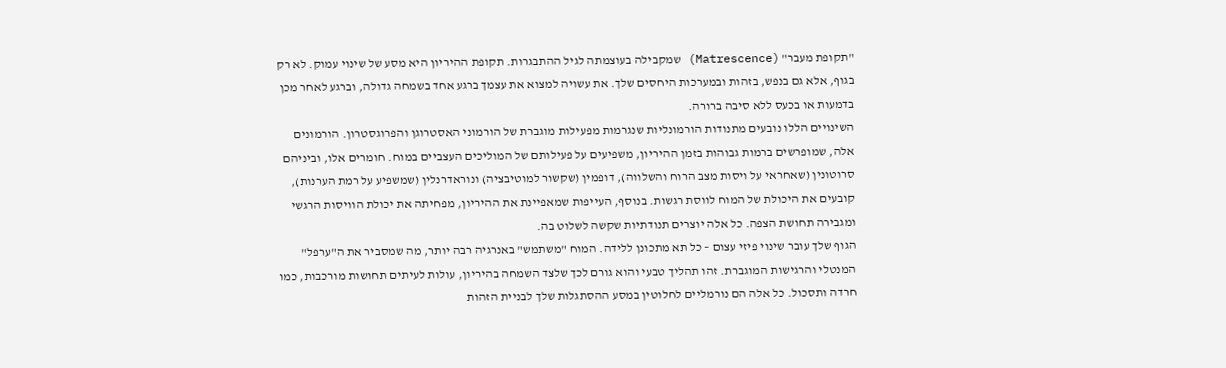"תקופת מעבר" (Matrescence) שמקבילה בעוצמתה לגיל ההתבגרות. תקופת ההיריון היא מסע של שינוי עמוק. לא רק בגוף, אלא גם בנפש, בזהות ובמערכות היחסים שלך. את עשויה למצוא את עצמך ברגע אחד בשמחה גדולה, וברגע לאחר מכן בדמעות או בכעס ללא סיבה ברורה.
השינויים הללו נובעים מתנודות הורמונליות שנגרמות מפעילות מוגברת של הורמוני האסטרוגן והפרוגסטרון. הורמונים אלה, שמופרשים ברמות גבוהות בזמן ההיריון, משפיעים על פעילותם של המוליכים העצביים במוח. חומרים אלו, וביניהם סרוטונין (שאחראי על ויסות מצב הרוח והשלווה), דופמין (שקשור למוטיבציה) ונוראדרנלין (שמשפיע על רמת הערנות), קובעים את היכולת של המוח לווסת רגשות. בנוסף, העייפות שמאפיינת את ההיריון, מפחיתה את יכולת הוויסות הרגשי ומגבירה תחושת הצפה. כל אלה יוצרים תנודתיות שקשה לשלוט בה.
הגוף שלך עובר שינוי פיזי עצום – כל תא מתכונן ללידה. המוח "משתמש" באנרגיה רבה יותר, מה שמסביר את ה"ערפל" המנטלי והרגישות המוגברת. זהו תהליך טבעי והוא גורם לכך שלצד השמחה בהיריון, עולות לעיתים תחושות מורכבות, כמו חרדה ותסכול. כל אלה הם נורמליים לחלוטין במסע ההסתגלות שלך לבניית הזהות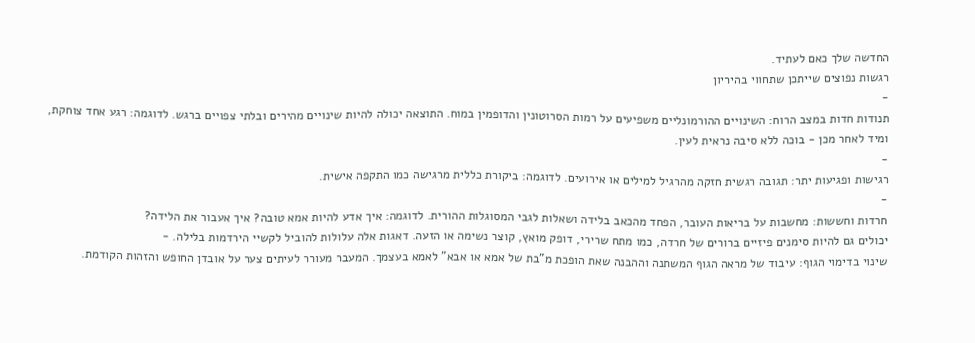החדשה שלך כאם לעתיד.
רגשות נפוצים שייתכן שתחווי בהיריון
-
תנודות חדות במצב הרוח: השינויים ההורמונליים משפיעים על רמות הסרוטונין והדופמין במוח. התוצאה יכולה להיות שינויים מהירים ובלתי צפויים ברגש. לדוגמה: רגע אחד צוחקת, ומיד לאחר מכן - בוכה ללא סיבה נראית לעין.
-
רגישות ופגיעות יתר: תגובה רגשית חזקה מהרגיל למילים או אירועים. לדוגמה: ביקורת כללית מרגישה כמו התקפה אישית.
-
חרדות וחששות: מחשבות על בריאות העובר, הפחד מהכאב בלידה ושאלות לגבי המסוגלות ההורית. לדוגמה: איך אדע להיות אמא טובה? איך אעבור את הלידה?
יכולים גם להיות סימנים פיזיים ברורים של חרדה, כמו מתח שרירי, דופק מואץ, קוצר נשימה או הזעה. דאגות אלה עלולות להוביל לקשיי הירדמות בלילה. -
שינוי בדימוי הגוף: עיבוד של מראה הגוף המשתנה וההבנה שאת הופכת מ"בת של אמא או אבא" לאמא בעצמך. המעבר מעורר לעיתים צער על אובדן החופש והזהות הקודמת.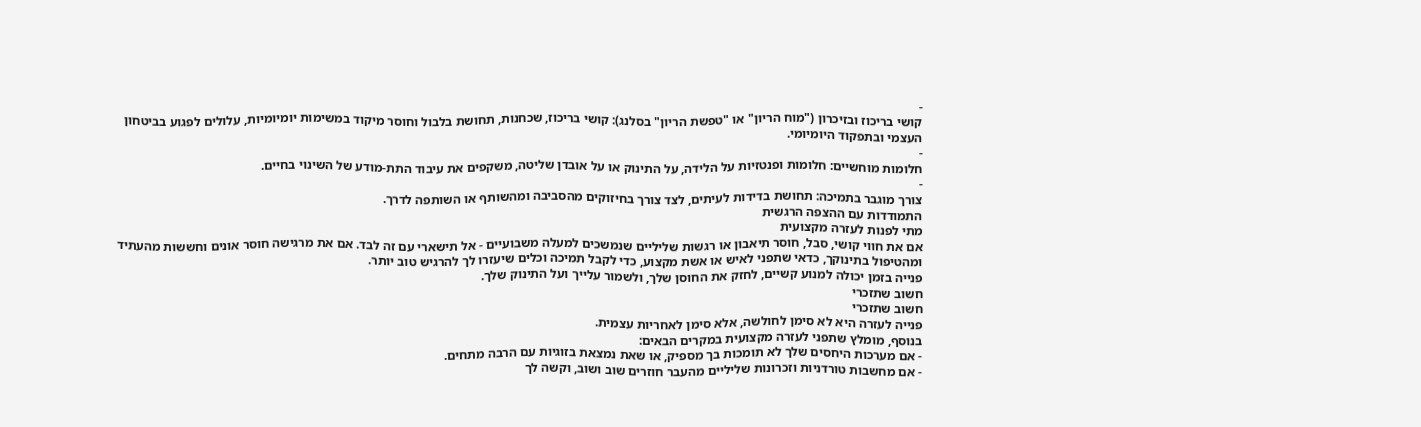-
קושי בריכוז ובזיכרון ("מוח הריון" או "טפשת הריון" בסלנג): קושי בריכוז, שכחנות, תחושת בלבול וחוסר מיקוד במשימות יומיומיות, עלולים לפגוע בביטחון העצמי ובתפקוד היומיומי.
-
חלומות מוחשיים: חלומות ופנטזיות על הלידה, על התינוק או על אובדן שליטה, משקפים את עיבוד התת-מודע של השינוי בחיים.
-
צורך מוגבר בתמיכה: תחושת בדידות לעיתים, לצד צורך בחיזוקים מהסביבה ומהשותף או השותפה לדרך.
התמודדות עם ההצפה הרגשית
מתי לפנות לעזרה מקצועית
אם את חווי קושי, סבל, חוסר תיאבון או רגשות שליליים שנמשכים למעלה משבועיים - אל תישארי עם זה לבד. אם את מרגישה חוסר אונים וחששות מהעתיד ומהטיפול בתינוקך, כדאי שתפני לאיש או אשת מקצוע, כדי לקבל תמיכה וכלים שיעזרו לך להרגיש טוב יותר.
פנייה בזמן יכולה למנוע קשיים, לחזק את החוסן שלך, ולשמור עלייך ועל התינוק שלך.
חשוב שתזכרי
חשוב שתזכרי
פנייה לעזרה היא לא סימן לחולשה, אלא סימן לאחריות עצמית.
בנוסף, מומלץ שתפני לעזרה מקצועית במקרים הבאים:
- אם מערכות היחסים שלך לא תומכות בך מספיק, או שאת נמצאת בזוגיות עם הרבה מתחים.
- אם מחשבות טורדניות וזכרונות שליליים מהעבר חוזרים שוב ושוב, וקשה לך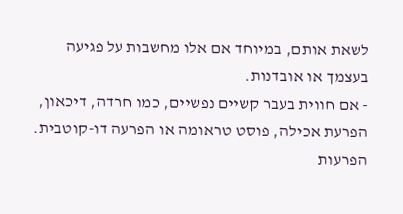לשאת אותם, במיוחד אם אלו מחשבות על פגיעה בעצמך או אובדנות.
- אם חווית בעבר קשיים נפשיים, כמו חרדה, דיכאון, הפרעת אכילה, פוסט טראומה או הפרעה דו-קוטבית. הפרעות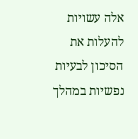אלה עשויות להעלות את הסיכון לבעיות נפשיות במהלך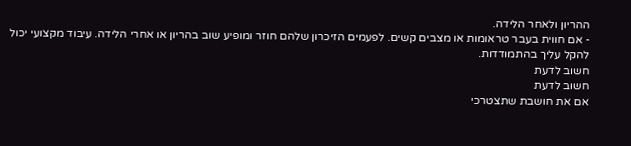ההריון ולאחר הלידה.
- אם חווית בעבר טראומות או מצבים קשים. לפעמים הזיכרון שלהם חוזר ומופיע שוב בהריון או אחרי הלידה. עיבוד מקצועי יכול להקל עליך בהתמודדות.
חשוב לדעת
חשוב לדעת
אם את חושבת שתצטרכי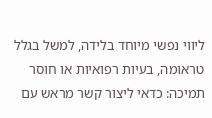ליווי נפשי מיוחד בלידה, למשל בגלל טראומה, בעיות רפואיות או חוסר תמיכה: כדאי ליצור קשר מראש עם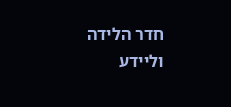חדר הלידה וליידע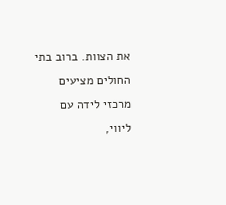את הצוות. ברוב בתי החולים מציעים מרכזי לידה עם ליווי,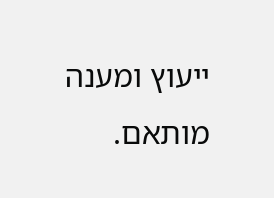ייעוץ ומענה מותאם.